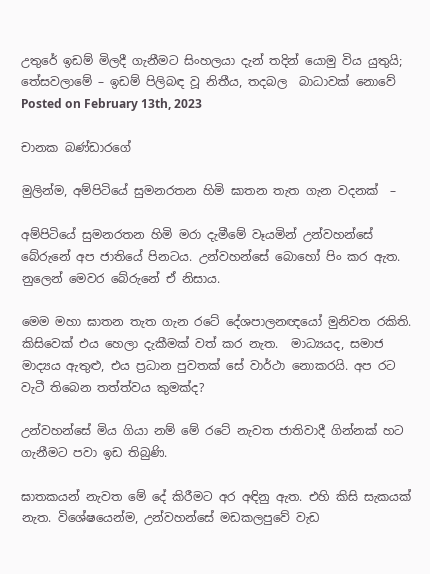උතුරේ ඉඩම් මිලදී ගැනීමට සිංහලයා දැන් තදින් යොමු විය යුතුයි; තේසවලාමේ – ඉඩම් පිලිබඳ වූ නිතීය, තදබල  බාධාවක් නොවේ
Posted on February 13th, 2023

චානක බණ්ඩාරගේ

මුලින්ම, අම්පිටියේ සුමනරතන හිමි ඝාතන තැත ගැන වදනක්  –

අම්පිටියේ සුමනරතන හිමි මරා දැමීමේ වෑයමින් උන්වහන්සේ බේරුනේ අප ජාතියේ පිනටය. උන්වහන්සේ බොහෝ පිං කර ඇත. නුලෙන් මෙවර බේරුනේ ඒ නිසාය.

මෙම මහා ඝාතන තැත ගැන රටේ දේශපාලනඥයෝ මුනිවත රකිති. කිසිවෙක් එය හෙලා දැකීමක් වත් කර නැත.  මාධ්‍යයද, සමාජ මාද්‍යය ඇතුළු, එය ප්‍රධාන පුවතක් සේ වාර්ථා නොකරයි. අප රට වැටී තිබෙන තත්ත්වය කුමක්ද?

උන්වහන්සේ මිය ගියා නම් මේ රටේ නැවත ජාතිවාදී ගින්නක් හට ගැනීමට පවා ඉඩ තිබුණි.

ඝාතකයන් නැවත මේ දේ කිරීමට අර අඳිනු ඇත. එහි කිසි සැකයක් නැත. විශේෂයෙන්ම, උන්වහන්සේ මඩකලපුවේ වැඩ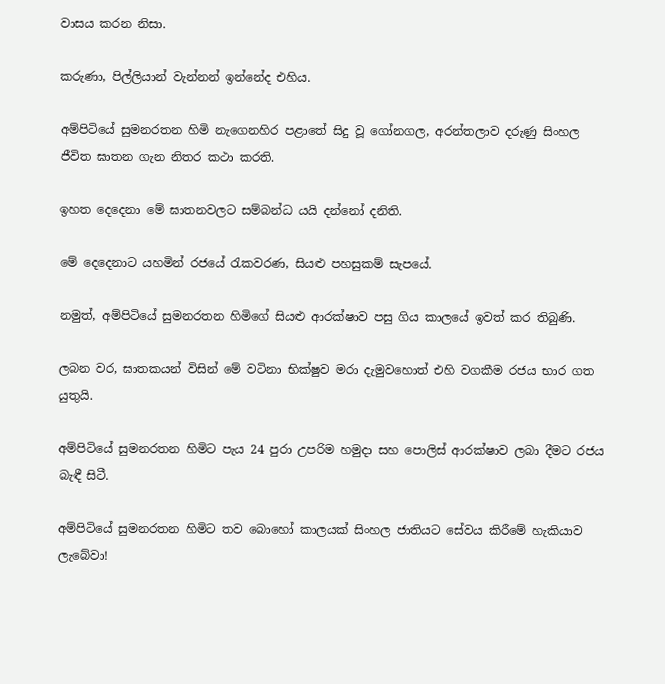වාසය කරන නිසා.

කරුණා, පිල්ලියාන් වැන්නන් ඉන්නේද එහිය.

අම්පිටියේ සුමනරතන හිමි නැගෙනහිර පළාතේ සිදු වූ ගෝනගල, අරන්තලාව දරුණු සිංහල ජීවිත ඝාතන ගැන නිතර කථා කරති.

ඉහත දෙදෙනා මේ ඝාතනවලට සම්බන්ධ යයි දන්නෝ දනිති.

මේ දෙදෙනාට යහමින් රජයේ රැකවරණ, සියළු පහසුකම් සැපයේ.

නමුත්, අම්පිටියේ සුමනරතන හිමිගේ සියළු ආරක්ෂාව පසු ගිය කාලයේ ඉවත් කර තිබුණි.

ලබන වර, ඝාතකයන් විසින් මේ වටිනා භික්ෂුව මරා දැමුවහොත් එහි වගකීම රජය භාර ගත යුතුයි.

අම්පිටියේ සුමනරතන හිමිට පැය 24 පුරා උපරිම හමුදා සහ පොලිස් ආරක්ෂාව ලබා දීමට රජය බැඳී සිටී.

අම්පිටියේ සුමනරතන හිමිට තව බොහෝ කාලයක් සිංහල ජාතියට සේවය කිරීමේ හැකියාව ලැබේවා!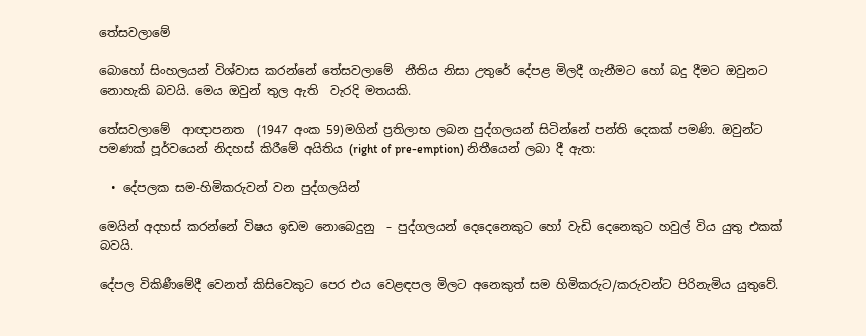තේසවලාමේ

බොහෝ සිංහලයන් විශ්වාස කරන්නේ තේසවලාමේ  නීතිය නිසා උතුරේ දේපළ මිලදී ගැනීමට හෝ බදු දීමට ඔවුනට නොහැකි බවයි. මෙය ඔවුන් තුල ඇති  වැරදි මතයකි.

තේසවලාමේ  ආඥාපනත  (1947 අංක 59)මගින් ප්‍රතිලාභ ලබන පුද්ගලයන් සිටින්නේ පන්ති දෙකක් පමණි. ඔවුන්ට පමණක් පූර්වයෙන් නිදහස් කිරීමේ අයිතිය (right of pre-emption) නිතීයෙන් ලබා දී ඇත:

  • දේපලක සම-හිමිකරුවන් වන පුද්ගලයින්

මෙයින් අදහස් කරන්නේ විෂය ඉඩම නොබෙදුනු  – පුද්ගලයන් දෙදෙනෙකුට හෝ වැඩි දෙනෙකුට හවුල් විය යුතු එකක් බවයි.

දේපල විකිණීමේදී වෙනත් කිසිවෙකුට පෙර එය වෙළඳපල මිලට අනෙකුත් සම හිමිකරුට/කරුවන්ට පිරිනැමිය යුතුවේ.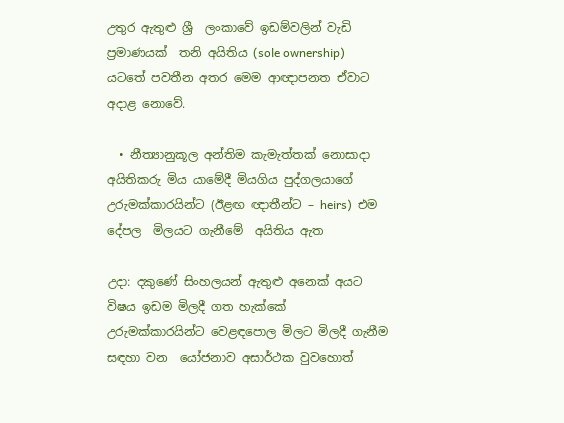උතුර ඇතුළු ශ්‍රී  ලංකාවේ ඉඩම්වලින් වැඩි ප්‍රමාණයක්  තනි අයිතිය (sole ownership) යටතේ පවතීන අතර මෙම ආඥාපනත ඒවාට  අදාළ නොවේ.

  • නීත්‍යානුකූල අන්තිම කැමැත්තක් නොසාදා අයිතිකරු මිය යාමේදී මියගිය පුද්ගලයාගේ උරුමක්කාරයින්ට (ඊළඟ ඥාතීන්ට – heirs)  එම දේපල  මිලයට ගැනීමේ  අයිතිය ඇත

උදා: දකුණේ සිංහලයන් ඇතුළු අනෙක් අයට විෂය ඉඩම මිලදී ගත හැක්කේ උරුමක්කාරයින්ට වෙළඳපොල මිලට මිලදී ගැනීම සඳහා වන  යෝජනාව අසාර්ථක වුවහොත්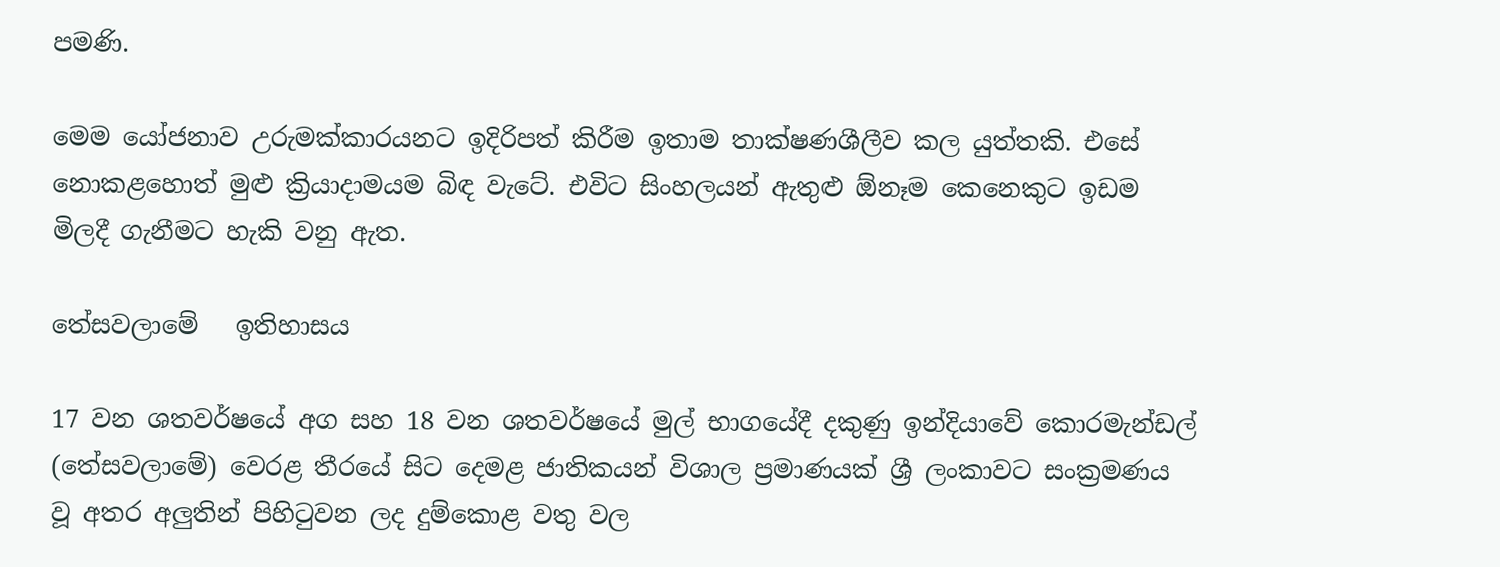පමණි.

මෙම යෝජනාව උරුමක්කාරයනට ඉදිරිපත් කිරීම ඉතාම තාක්ෂණශීලීව කල යුත්තකි. එසේ නොකළහොත් මුළු ක්‍රියාදාමයම බිඳ වැටේ. එවිට සිංහලයන් ඇතුළු ඕනෑම කෙනෙකුට ඉඩම මිලදී ගැනීමට හැකි වනු ඇත.

තේසවලාමේ   ඉතිහාසය

17 වන ශතවර්ෂයේ අග සහ 18 වන ශතවර්ෂයේ මුල් භාගයේදී දකුණු ඉන්දියාවේ කොරමැන්ඩල් (තේසවලාමේ) වෙරළ තීරයේ සිට දෙමළ ජාතිකයන් විශාල ප්‍රමාණයක් ශ්‍රී ලංකාවට සංක්‍රමණය වූ අතර අලුතින් පිහිටුවන ලද දුම්කොළ වතු වල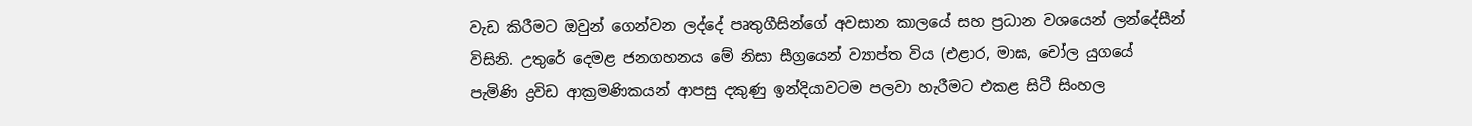වැඩ කිරීමට ඔවුන් ගෙන්වන ලද්දේ පෘතුගීසින්ගේ අවසාන කාලයේ සහ ප්‍රධාන වශයෙන් ලන්දේසීන් විසිනි. උතුරේ දෙමළ ජනගහනය මේ නිසා සීග්‍රයෙන් ව්‍යාප්ත විය (එළාර, මාඝ, චෝල යුගයේ පැමිණි ද්‍රවිඩ ආක්‍රමණිකයන් ආපසු දකුණු ඉන්දියාවටම පලවා හැරීමට එකළ සිටී සිංහල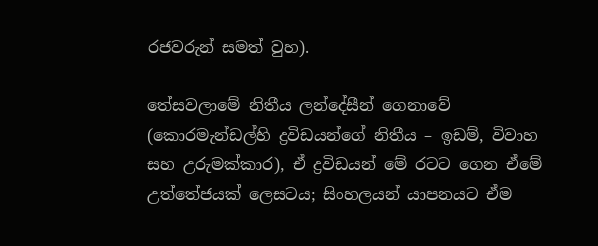රජවරුන් සමත් වුහ).

තේසවලාමේ නිතීය ලන්දේසීන් ගෙනාවේ (කොරමැන්ඩල්හි ද්‍රවිඩයන්ගේ නිතීය – ඉඩම්, විවාහ සහ උරුමක්කාර), ඒ ද්‍රවිඩයන් මේ රටට ගෙන ඒමේ උත්තේජයක් ලෙසටය; සිංහලයන් යාපනයට ඒම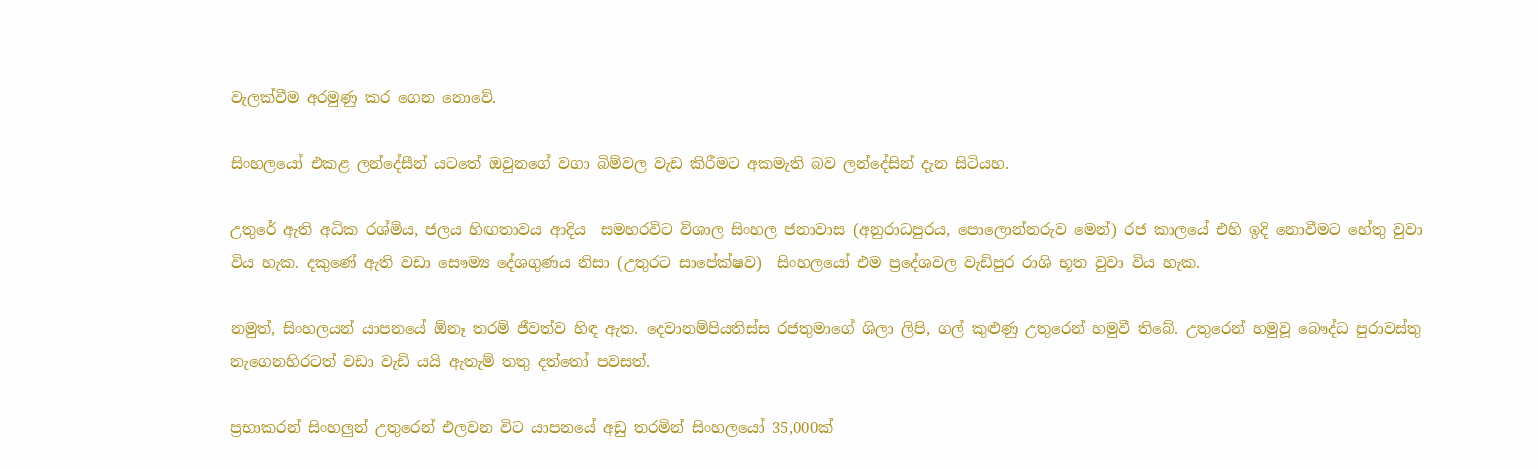වැලක්වීම අරමුණු කර ගෙන නොවේ.

සිංහලයෝ එකළ ලන්දේසීන් යටතේ ඔවුනගේ වගා බිම්වල වැඩ කිරීමට අකමැති බව ලන්දේසින් දැන සිටියහ.

උතුරේ ඇති අධික රශ්මිය, ජලය හිඟතාවය ආදිය  සමහරවිට විශාල සිංහල ජනාවාස (අනුරාධපුරය, පොලොන්නරුව මෙන්) රජ කාලයේ එහි ඉදි නොවීමට හේතු වුවා විය හැක. දකුණේ ඇති වඩා සෞම්‍ය දේශගුණය නිසා (උතුරට සාපේක්ෂව)  සිංහලයෝ එම ප්‍රදේශවල වැඩිපුර රාශි භූත වුවා විය හැක.

නමුත්, සිංහලයන් යාපනයේ ඕනෑ තරම් ජීවත්ව හිඳ ඇත. දෙවානම්පියතිස්ස රජතුමාගේ ශිලා ලිපි, ගල් කුළුණු උතුරෙන් හමුවී තිබේ. උතුරෙන් හමුවූ බෞද්ධ පුරාවස්තු නැගෙනහිරටත් වඩා වැඩි යයි ඇතැම් තතු දත්තෝ පවසත්.

ප්‍රභාකරන් සිංහලුන් උතුරෙන් එලවන විට යාපනයේ අඩු තරමින් සිංහලයෝ 35,000ක්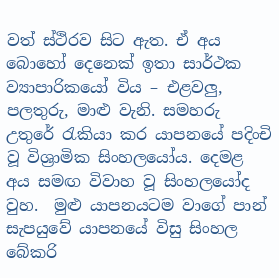වත් ස්ථිරව සිට ඇත. ඒ අය බොහෝ දෙනෙක් ඉතා සාර්ථක ව්‍යාපාරිකයෝ විය – එළවලු, පලතුරු, මාළු වැනි. සමහරු උතුරේ රැකියා කර යාපනයේ පදිංචි වූ විශ්‍රාමික සිංහලයෝය. දෙමළ අය සමඟ විවාහ වූ සිංහලයෝද වුහ.  මුළු යාපනයටම වාගේ පාන් සැපයුවේ යාපනයේ විසු සිංහල බේකරි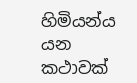හිමියන්ය යන කථාවක්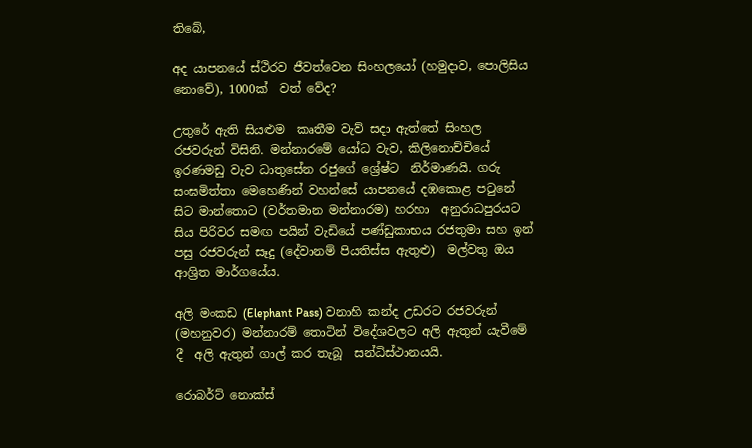තිබේ,

අද යාපනයේ ස්ථිරව ජීවත්වෙන සිංහලයෝ (හමුදාව, පොලිසිය නොවේ), 1000ක්  වත් වේද?

උතුරේ ඇති සියළුම  කෘතීම වැව් සදා ඇත්තේ සිංහල රජවරුන් විසිනි. මන්නාරමේ යෝධ වැව, කිලිනොච්චියේ ඉරණමඩු වැව ධාතුසේන රජුගේ ශ්‍රේෂ්ට  නිර්මාණයි. ගරු සංඝමිත්තා මෙහෙණින් වහන්සේ යාපනයේ දඹකොළ පටුනේ සිට මාන්තොට (වර්තමාන මන්නාරම) හරහා  අනුරාධපුරයට සිය පිරිවර සමඟ පයින් වැඩියේ පණ්ඩුකාභය රජතුමා සහ ඉන් පසු රජවරුන් සෑදු (දේවානම් පියතිස්ස ඇතුළු)  මල්වතු ඔය ආශ්‍රිත මාර්ගයේය.

අලි මංකඩ (Elephant Pass) වනාහි කන්ද උඩරට රජවරුන් (මහනුවර) මන්නාරම් තොටින් විදේශවලට අලි ඇතුන් යැවීමේ දී  අලි ඇතුන් ගාල් කර තැබූ  සන්ධිස්ථානයයි.

රොබර්ට් නොක්ස්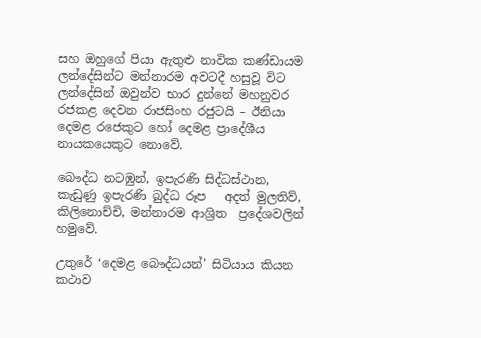සහ ඔහුගේ පියා ඇතුළු නාවික කණ්ඩායම ලන්දේසින්ට මන්නාරම අවටදී හසුවූ විට ලන්දේසින් ඔවුන්ව භාර දුන්නේ මහනුවර රජකළ දෙවන රාජසිංහ රජුටයි – ඊනියා දෙමළ රජෙකුට හෝ දෙමළ ප්‍රාදේශීය නායකයෙකුට නොවේ.

බෞද්ධ නටඹුන්, ඉපැරණි සිද්ධස්ථාන, කැඩුණු ඉපැරණි බුද්ධ රූප   අදත් මුලතිව්, කිලිනොච්චි, මන්නාරම ආශ්‍රිත  ප්‍රදේශවලින්  හමුවේ.

උතුරේ ‘දෙමළ බෞද්ධයන්’ සිටියාය කියන කථාව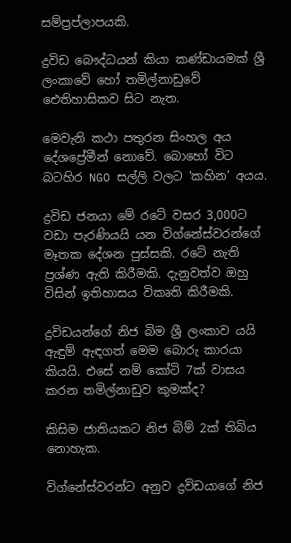සම්ප්‍රප්ලාපයකි.

ද්‍රවිඩ බෞද්ධයන් කියා කණ්ඩායමක් ශ්‍රී ලංකාවේ හෝ තමිල්නාඩුවේ ඓතිහාසිකව සිට නැත.

මෙවැනි කථා පතුරන සිංහල අය දේශප්‍රේමීන් නොවේ. බොහෝ විට බටහිර NGO සල්ලි වලට ‘කහින’ අයය.

ද්‍රවිඩ ජනයා මේ රටේ වසර 3,000ට වඩා පැරණියයි යන විග්නේස්වරන්ගේ මෑතක දේශන පුස්සකි. රටේ නැති ප්‍රශ්ණ ඇති කිරීමකි. දැනුවත්ව ඔහු විසින් ඉතිහාසය විකෘති කිරීමකි.

ද්‍රවිඩයන්ගේ නිජ බිම ශ්‍රී ලංකාව යයි ඇඳුම් ඇඳගත් මෙම බොරු කාරයා කියයි. එසේ නම් කෝටි 7ක් වාසය කරන තමිල්නාඩුව කුමක්ද?

කිසිම ජාතියකට නිජ බිම් 2ක් තිබිය නොහැක.

විග්නේස්වරන්ට අනුව ද්‍රවිඩයාගේ නිජ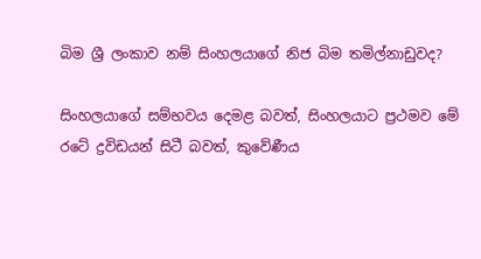බිම ශ්‍රී ලංකාව නම් සිංහලයාගේ නිජ බිම තමිල්නාඩුවද?

සිංහලයාගේ සම්භවය දෙමළ බවත්, සිංහලයාට ප්‍රථමව මේ රටේ ද්‍රවිඩයන් සිටී බවත්, කුවේණීය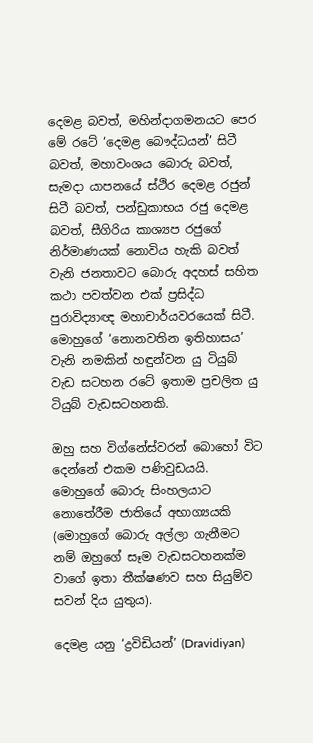දෙමළ බවත්, මහින්දාගමනයට පෙර මේ රටේ ‘දෙමළ බෞද්ධයන්’ සිටී බවත්, මහාවංශය බොරු බවත්, සැමදා යාපනයේ ස්ථිර දෙමළ රජුන් සිටී බවත්, පන්ඩුකාභය රජු දෙමළ බවත්, සීගිරිය කාශ්‍යප රජුගේ නිර්මාණයක් නොවිය හැකි බවත් වැනි ජනතාවට බොරු අදහස් සහිත කථා පවත්වන එක් ප්‍රසිද්ධ පුරාවිද්‍යාඥ මහාචාර්යවරයෙක් සිටී. මොහුගේ ‘නොනවතින ඉතිහාසය’ වැනි නමකින් හඳුන්වන යු ටියුබ් වැඩ සටහන රටේ ඉතාම ප්‍රචලිත යු ටියුබ් වැඩසටහනකි.

ඔහු සහ විග්නේස්වරන් බොහෝ විට දෙන්නේ එකම පණිවුඩයයි. මොහුගේ බොරු සිංහලයාට නොතේරීම ජාතියේ අභාග්‍යයකි (මොහුගේ බොරු අල්ලා ගැනීමට නම් ඔහුගේ සෑම වැඩසටහනක්ම වාගේ ඉතා තීක්ෂණව සහ සියුම්ව සවන් දිය යුතුය).

දෙමළ යනු ‘ද්‍රවිඩියන්’ (Dravidiyan)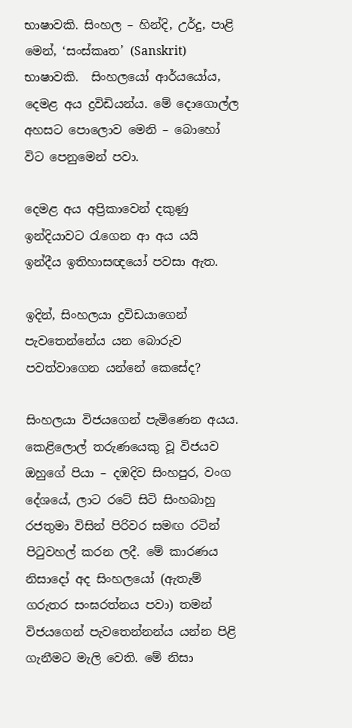භාෂාවකි. සිංහල – හින්දි, උර්දු, පාළි  මෙන්, ‘සංස්කෘත’ (Sanskrit) භාෂාවකි.  සිංහලයෝ ආර්යයෝය, දෙමළ අය ද්‍රවිඩියන්ය. මේ දොගොල්ල අහසට පොලොව මෙනි – බොහෝ විට පෙනුමෙන් පවා.

දෙමළ අය අප්‍රිකාවෙන් දකුණු ඉන්දියාවට රැගෙන ආ අය යයි ඉන්දීය ඉතිහාසඥයෝ පවසා ඇත.

ඉදින්, සිංහලයා ද්‍රවිඩයාගෙන් පැවතෙන්නේය යන බොරුව පවත්වාගෙන යන්නේ කෙසේද?

සිංහලයා විජයගෙන් පැමිණෙන අයය. කෙළිලොල් තරුණයෙකු වූ විජයව ඔහුගේ පියා – දඹදිව සිංහපුර, වංග දේශයේ, ලාට රටේ සිටි සිංහබාහු රජතුමා විසින් පිරිවර සමඟ රටින් පිටුවහල් කරන ලදී. මේ කාරණය නිසාදෝ අද සිංහලයෝ (ඇතැම් ගරුතර සංඝරත්නය පවා) තමන් විජයගෙන් පැවතෙන්නන්ය යන්න පිළි ගැනීමට මැලි වෙති. මේ නිසා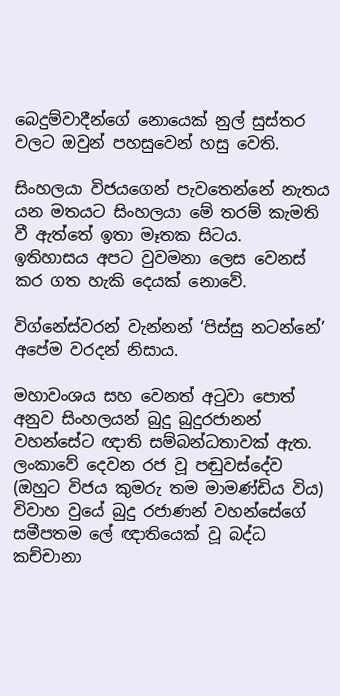බෙදුම්වාදීන්ගේ නොයෙක් නුල් සුස්තර වලට ඔවුන් පහසුවෙන් හසු වෙති.

සිංහලයා විජයගෙන් පැවතෙන්නේ නැතය යන මතයට සිංහලයා මේ තරම් කැමති වී ඇත්තේ ඉතා මෑතක සිටය.  ඉතිහාසය අපට වුවමනා ලෙස වෙනස් කර ගත හැකි දෙයක් නොවේ.

විග්නේස්වරන් වැන්නන් ‘පිස්සු නටන්නේ’ අපේම වරදන් නිසාය.

මහාවංශය සහ වෙනත් අටුවා පොත් අනුව සිංහලයන් බුදු බුදුරජානන් වහන්සේට ඥාති සම්බන්ධතාවක් ඇත.  ලංකාවේ දෙවන රජ වූ පඬුවස්දේව (ඔහුට විජය කුමරු තම මාමණ්ඩිය විය) විවාහ වුයේ බුදු රජාණන් වහන්සේගේ  සමීපතම ලේ ඥාතියෙක් වූ බද්ධ කච්චානා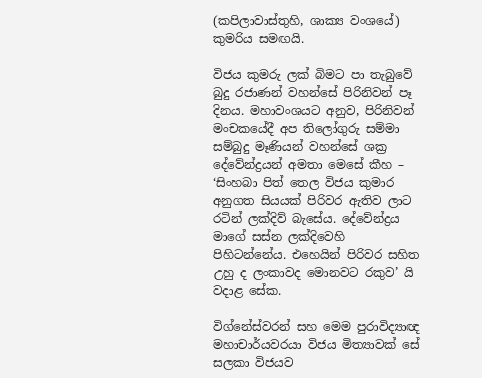(කපිලාවාස්තුහි, ශාක්‍ය වංශයේ) කුමරිය සමඟයි.

විජය කුමරු ලක් බිමට පා තැබුවේ බුදු රජාණන් වහන්සේ පිරිනිවන් පෑ දිනය. මහාවංශයට අනුව, පිරිනිවන් මංචකයේදී අප තිලෝගුරු සම්මා සම්බුදු මෑණියන් වහන්සේ ශක්‍ර දේවේන්ද්‍රයන් අමතා මෙසේ කීහ – ‘සිංහබා පිත් තෙල විජය කුමාර අනුගත සියයක් පිරිවර ඇතිව ලාට රටින් ලක්දිව් බැසේය. දේවේන්ද්‍රය මාගේ සස්න ලක්දිවෙහි පිහිටන්නේය. එහෙයින් පිරිවර සහිත උහු ද ලංකාවද මොනවට රකුව’ යි වදාළ සේක.

විග්නේස්වරන් සහ මෙම පුරාවිද්‍යාඥ මහාචාර්යවරයා විජය මිත්‍යාවක් සේ සලකා විජයව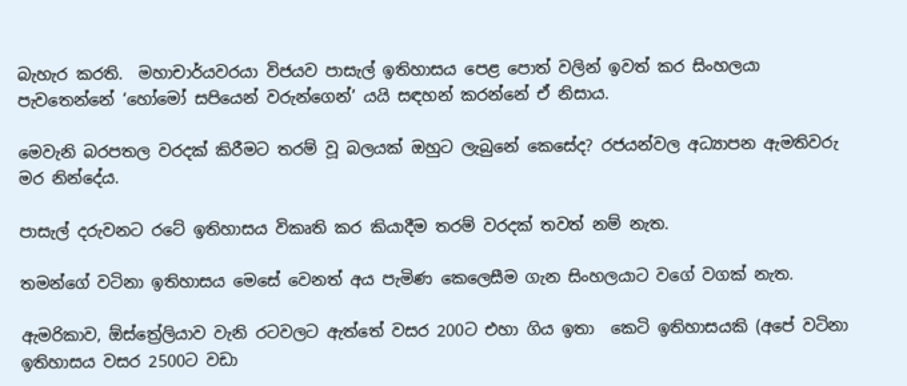බැහැර කරති.  මහාචාර්යවරයා විජයව පාසැල් ඉතිහාසය පෙළ පොත් වලින් ඉවත් කර සිංහලයා පැවතෙන්නේ ‘හෝමෝ සපියෙන් වරුන්ගෙන්’ යයි සඳහන් කරන්නේ ඒ නිසාය.

මෙවැනි බරපතල වරදක් කිරීමට තරම් වූ බලයක් ඔහුට ලැබුනේ කෙසේද? රජයන්වල අධ්‍යාපන ඇමතිවරු මර නින්දේය.

පාසැල් දරුවනට රටේ ඉතිහාසය විකෘති කර කියාදීම තරම් වරදක් තවත් නම් නැත.

තමන්ගේ වටිනා ඉතිහාසය මෙසේ වෙනත් අය පැමිණ කෙලෙසීම ගැන සිංහලයාට වගේ වගක් නැත.

ඇමරිකාව, ඕස්ත්‍රේලියාව වැනි රටවලට ඇත්තේ වසර 200ට එහා ගිය ඉතා  කෙටි ඉතිහාසයකි (අපේ වටිනා ඉතිහාසය වසර 2500ට වඩා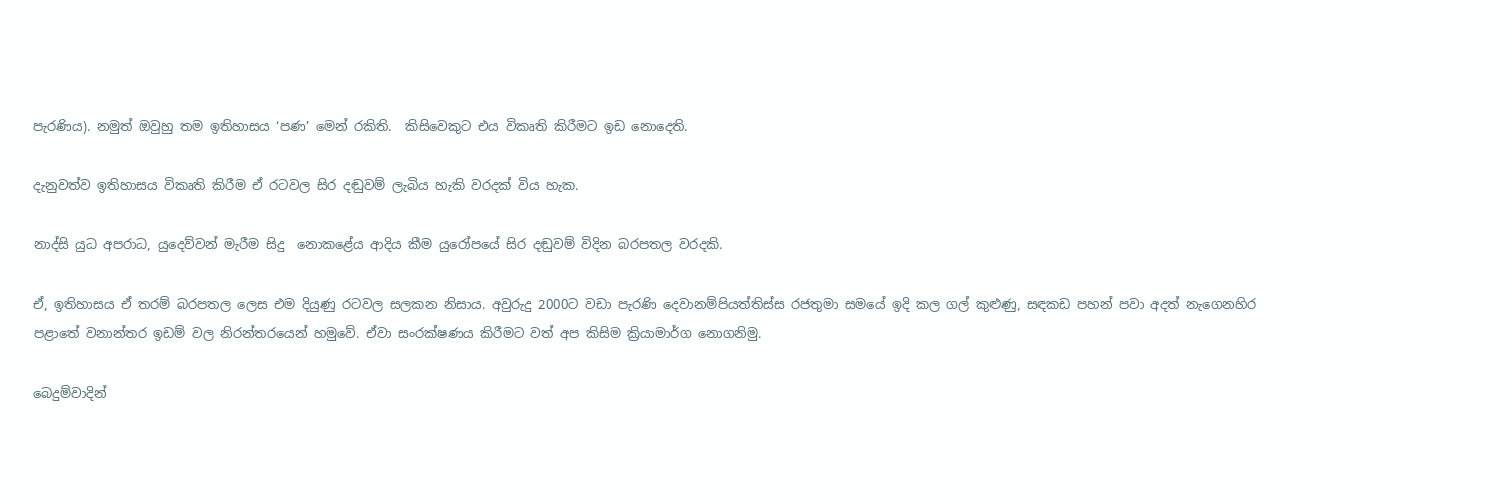පැරණිය). නමුත් ඔවුහු තම ඉතිහාසය ‘පණ’ මෙන් රකිති.  කිසිවෙකුට එය විකෘති කිරීමට ඉඩ නොදෙති.

දැනුවත්ව ඉතිහාසය විකෘති කිරීම ඒ රටවල සිර දඬුවම් ලැබිය හැකි වරදක් විය හැක.

නාද්සි යුධ අපරාධ, යුදෙව්වන් මැරීම සිදු  නොකළේය ආදිය කීම යුරෝපයේ සිර දඬුවම් විදින බරපතල වරදකි.

ඒ, ඉතිහාසය ඒ තරම් බරපතල ලෙස එම දියුණු රටවල සලකන නිසාය. අවුරුදු 2000ට වඩා පැරණි දෙවානම්පියත්තිස්ස රජතුමා සමයේ ඉදි කල ගල් කුළුණු, සඳකඩ පහන් පවා අදත් නැගෙනහිර පළාතේ වනාන්තර ඉඩම් වල නිරන්තරයෙන් හමුවේ. ඒවා සංරක්ෂණය කිරීමට වත් අප කිසිම ක්‍රියාමාර්ග නොගනිමු.

බෙදුම්වාදින්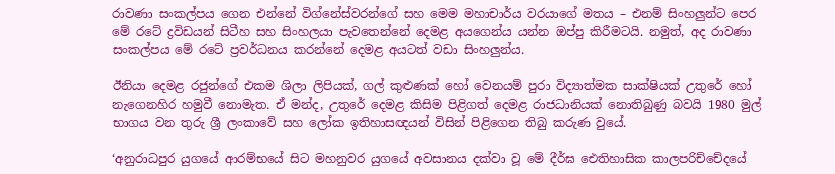රාවණා සංකල්පය ගෙන එන්නේ විග්නේස්වරන්ගේ සහ මෙම මහාචාර්ය වරයාගේ මතය – එනම් සිංහලුන්ට පෙර මේ රටේ ද්‍රවිඩයන් සිටීහ සහ සිංහලයා පැවතෙන්නේ දෙමළ අයගෙන්ය යන්න ඔප්පු කිරීමටයි. නමුත්, අද රාවණා සංකල්පය මේ රටේ ප්‍රවර්ධනය කරන්නේ දෙමළ අයටත් වඩා සිංහලුන්ය.

ඊනියා දෙමළ රජුන්ගේ එකම ශිලා ලිපියක්, ගල් කුළුණක් හෝ වෙනයම් පුරා විද්‍යාත්මක සාක්ෂියක් උතුරේ හෝ නැගෙනහිර හමුවී නොමැත. ඒ මන්ද, උතුරේ දෙමළ කිසිම පිළිගත් දෙමළ රාජධානියක් නොතිබුණු බවයි 1980 මුල් භාගය වන තුරු ශ්‍රී ලංකාවේ සහ ලෝක ඉතිහාසඥයන් විසින් පිළිගෙන තිබු කරුණ වුයේ.

‘අනුරාධපුර යුගයේ ආරම්භයේ සිට මහනුවර යුගයේ අවසානය දක්වා වූ මේ දීර්ඝ ඓතිහාසික කාලපරිච්චේදයේ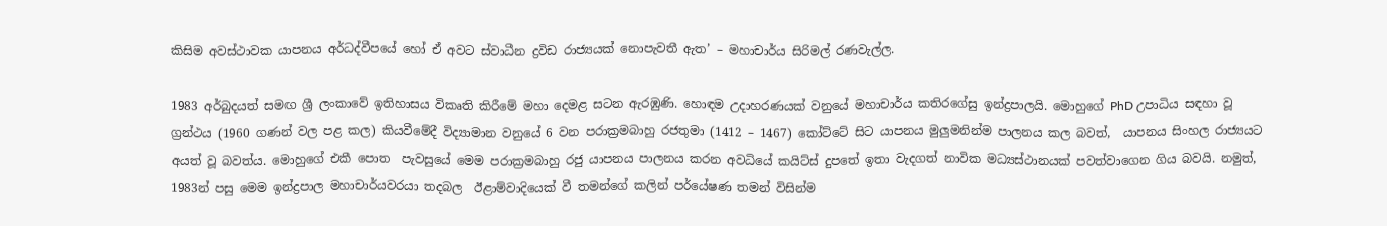කිසිම අවස්ථාවක යාපනය අර්ධද්වීපයේ හෝ ඒ අවට ස්වාධීන ද්‍රවිඩ රාජ්‍යයක් නොපැවතී ඇත’ – මහාචාර්ය සිරිමල් රණවැල්ල.

1983 අර්බුදයත් සමඟ ශ්‍රී ලංකාවේ ඉතිහාසය විකෘති කිරීමේ මහා දෙමළ සටන ඇරඹුණි. හොඳම උදාහරණයක් වනුයේ මහාචාර්ය කතිරගේසු ඉන්ද්‍රපාලයි. මොහුගේ PhD උපාධිය සඳහා වූ ග්‍රන්ථය (1960 ගණන් වල පළ කල) කියවීමේදී විද්‍යාමාන වනුයේ 6 වන පරාක්‍රමබාහු රජතුමා (1412 – 1467) කෝට්ටේ සිට යාපනය මුලුමනින්ම පාලනය කල බවත්,  යාපනය සිංහල රාජ්‍යයට අයත් වූ බවත්ය. මොහුගේ එකී පොත  පැවසුයේ මෙම පරාක්‍රමබාහු රජු යාපනය පාලනය කරන අවධියේ කයිට්ස් දුපතේ ඉතා වැදගත් නාවික මධ්‍යස්ථානයක් පවත්වාගෙන ගිය බවයි. නමුත්, 1983න් පසු මෙම ඉන්ද්‍රපාල මහාචාර්යවරයා තදබල  ඊළාම්වාදියෙක් වී තමන්ගේ කලින් පර්යේෂණ තමන් විසින්ම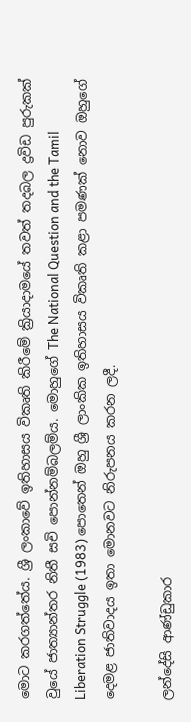මොට කරගත්තේය. ශ්‍රී ලංකාවේ ඉතිහාසය විකෘති කිරීමේ ක්‍රියාදාමයේ තවත් තදබල ද්‍රවිඩ පුරුකක් වුයේ ජාත්‍යාන්තර නිතී සචි පොන්නම්බලම්ය. මොහුගේ The National Question and the Tamil Liberation Struggle (1983) පොතෙන් ඔහු ශ්‍රී ලාංකික ඉතිහාසය විකෘති කළා පමණක් නොව ඔහුගේ දෙමළ ජාතිවාදය ඉතා මොනවට නිරුපනය කරන ලදී.

ලන්දේසි ආණ්ඩුකාර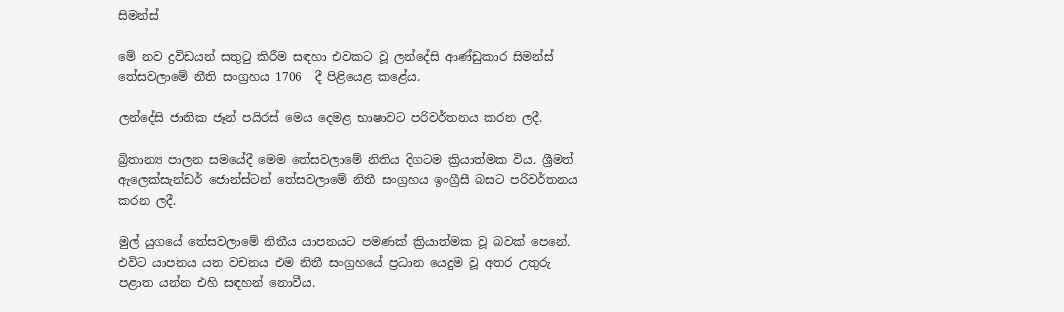සිමන්ස්

මේ නව ද්‍රවිඩයන් සතුටු කිරීම සඳහා එවකට වූ ලන්දේසි ආණ්ඩුකාර සිමන්ස් තේසවලාමේ නීති සංග්‍රහය 1706  දී පිළියෙළ කළේය.

ලන්දේසි ජාතික ජෑන් පයිරස් මෙය දෙමළ භාෂාවට පරිවර්තනය කරන ලදී.

බ්‍රිතාන්‍ය පාලන සමයේදී මෙම තේසවලාමේ නිතිය දිගටම ක්‍රියාත්මක විය. ශ්‍රීමත් ඇලෙක්සැන්ඩර් ජොන්ස්ටන් තේසවලාමේ නිතී සංග්‍රහය ඉංග්‍රීසී බසට පරිවර්තනය කරන ලදී.

මුල් යුගයේ තේසවලාමේ නිතීය යාපනයට පමණක් ක්‍රියාත්මක වූ බවක් පෙනේ. එවිට යාපනය යන වචනය එම නිතී සංග්‍රහයේ ප්‍රධාන යෙදුම වූ අතර උතුරු පළාත යන්න එහි සඳහන් නොවීය.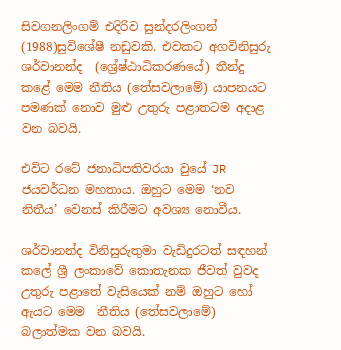සිවගනලිංගම් එදිරිව සුන්දරලිංගන් (1988)සුවිශේෂී නඩුවකි. එවකට අගවිනිසුරු ශර්වානන්ද  (ශ්‍රේෂ්ඨාධිකරණයේ) තීන්දු කළේ මෙම නීතිය (තේසවලාමේ) යාපනයට පමණක් නොව මුළු උතුරු පළාතටම අදාළ වන බවයි.

එවිට රටේ ජනාධිපතිවරයා වුයේ JR ජයවර්ධන මහතාය. ඔහුට මෙම ‘නව නිතීය’ වෙනස් කිරීමට අවශ්‍ය නොවීය.

ශර්වානන්ද විනිසුරුතුමා වැඩිදුරටත් සඳහන් කලේ ශ්‍රී ලංකාවේ කොතැනක ජීවත් වුවද  උතුරු පළාතේ වැසියෙක් නම් ඔහුට හෝ ඇයට මෙම  නීතිය (තේසවලාමේ) බලාත්මක වන බවයි.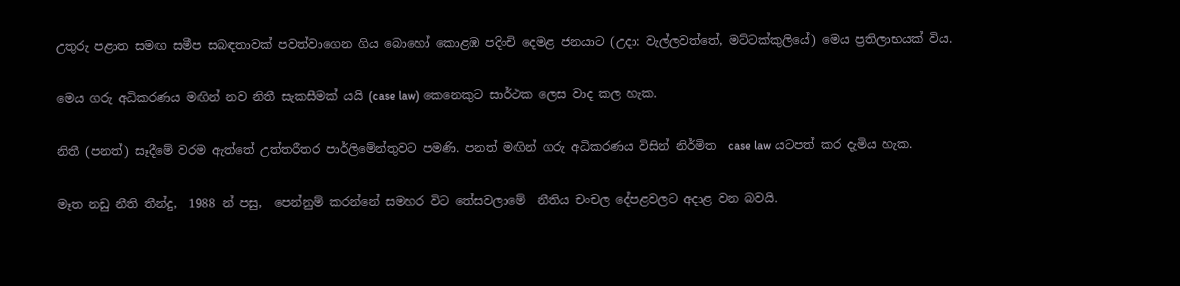උතුරු පළාත සමඟ සමීප සබඳතාවක් පවත්වාගෙන ගිය බොහෝ කොළඹ පදිංචි දෙමළ ජනයාට (උදා: වැල්ලවත්තේ, මට්ටක්කුලියේ) මෙය ප්‍රතිලාභයක් විය.

මෙය ගරු අධිකරණය මඟින් නව නිතී සැකසීමක් යයි (case law) කෙනෙකුට සාර්ථක ලෙස වාද කල හැක.

නිතී (පනත්) සෑදීමේ වරම ඇත්තේ උත්තරීතර පාර්ලිමේන්තුවට පමණි. පනත් මඟින් ගරු අධිකරණය විසින් නිර්මිත  case law යටපත් කර දැමිය හැක.

මෑත නඩු නීති තීන්දු,  1988 න් පසු,  පෙන්නුම් කරන්නේ සමහර විට තේසවලාමේ  නීතිය චංචල දේපළවලට අදාළ වන බවයි.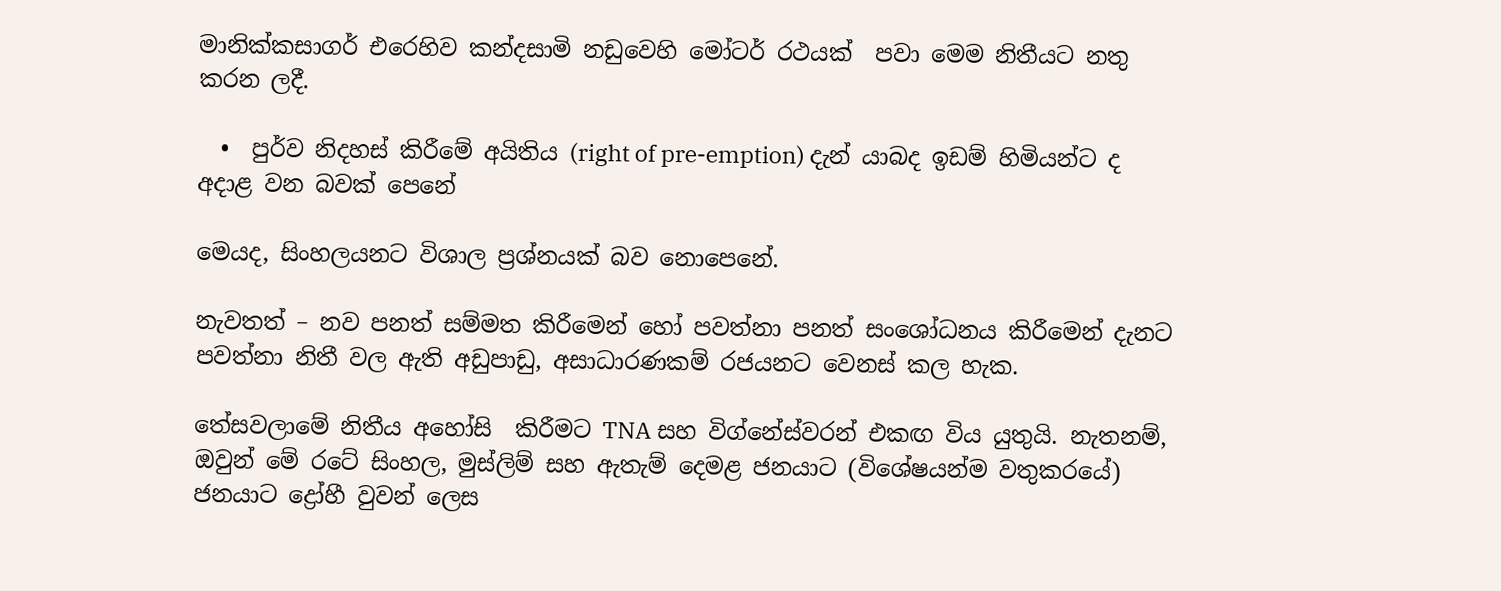මානික්කසාගර් එරෙහිව කන්දසාමි නඩුවෙහි මෝටර් රථයක්  පවා මෙම නිතීයට නතු කරන ලදී.

  •  පුර්ව නිදහස් කිරීමේ අයිතිය (right of pre-emption) දැන් යාබද ඉඩම් හිමියන්ට ද අදාළ වන බවක් පෙනේ

මෙයද, සිංහලයනට විශාල ප්‍රශ්නයක් බව නොපෙනේ.

නැවතත් – නව පනත් සම්මත කිරීමෙන් හෝ පවත්නා පනත් සංශෝධනය කිරීමෙන් දැනට පවත්නා නිතී වල ඇති අඩුපාඩු, අසාධාරණකම් රජයනට වෙනස් කල හැක.

තේසවලාමේ නිතීය අහෝසි  කිරීමට TNA සහ විග්නේස්වරන් එකඟ විය යුතුයි. නැතනම්, ඔවුන් මේ රටේ සිංහල, මුස්ලිම් සහ ඇතැම් දෙමළ ජනයාට (විශේෂයන්ම වතුකරයේ) ජනයාට ද්‍රෝහී වුවන් ලෙස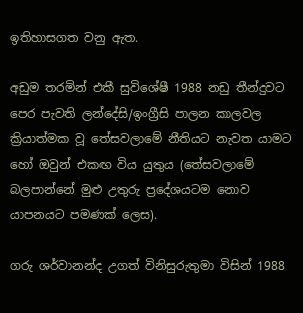ඉතිහාසගත වනු ඇත.

අඩුම තරමින් එකී සුවිශේෂී 1988 නඩු තීන්දුවට පෙර පැවති ලන්දේසි/ඉංග්‍රීසි පාලන කාලවල ක්‍රියාත්මක වූ තේසවලාමේ නීතියට නැවත යාමට හෝ ඔවුන් එකඟ විය යුතුය (තේසවලාමේ බලපාන්නේ මුළු උතුරු ප්‍රදේශයටම නොව යාපනයට පමණක් ලෙස).

ගරු ශර්වානන්ද උගත් විනිසුරුතුමා විසින් 1988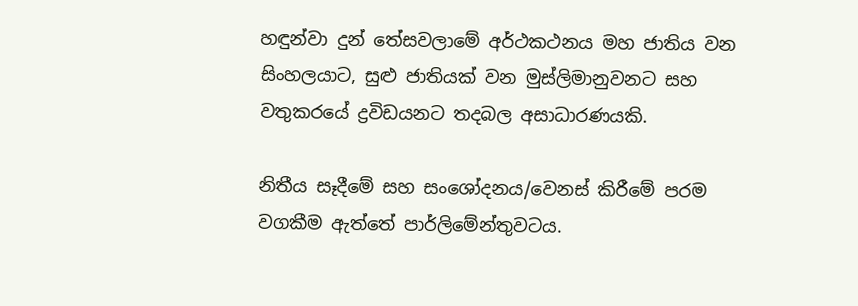හඳුන්වා දුන් තේසවලාමේ අර්ථකථනය මහ ජාතිය වන සිංහලයාට, සුළු ජාතියක් වන මුස්ලිමානුවනට සහ වතුකරයේ ද්‍රවිඩයනට තදබල අසාධාරණයකි.

නිතීය සෑදීමේ සහ සංශෝදනය/වෙනස් කිරීමේ පරම වගකීම ඇත්තේ පාර්ලිමේන්තුවටය.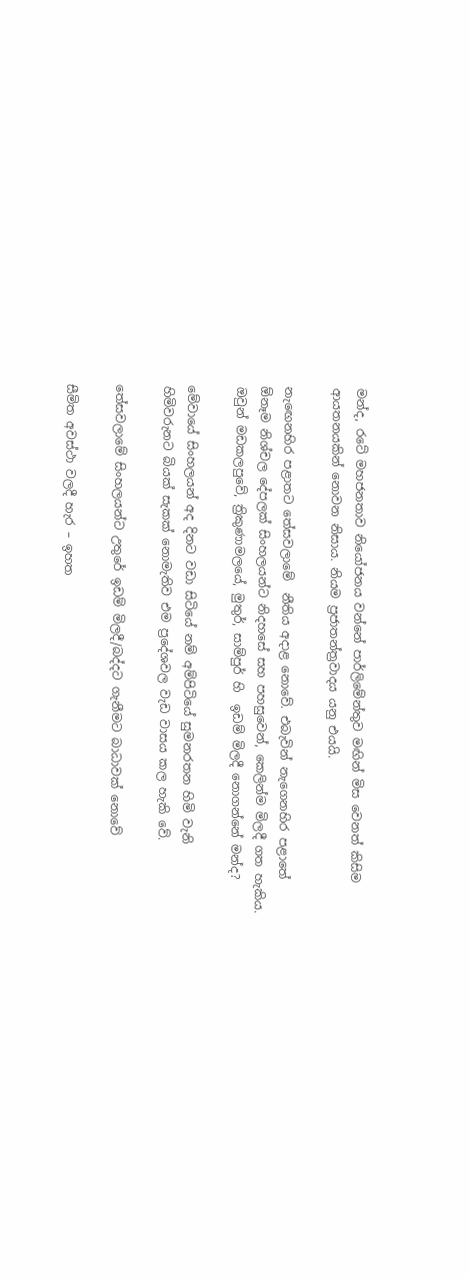මන්ද, රටේ මහජනතාව නියෝජනය වන්නේ පාර්ලිමේන්තුව මඟින් මිස වෙනත් කිසිම ආයතනයකින් නොවන නිසාය. නියම ප්‍රජාතන්ත්‍රවාදය යනු එයයි.

නැඟෙනහිර පළාතට තේසවලාමේ  නීතිය අදාළ නොවේ. එබැවින් නැගෙනහිර පළාතේ ඕනෑම නිශ්චල දේපලක් සිංහලයන්ට නිදහසේ සහ පහසුවෙන්, කෙලින්ම මිලදී ගත හැකිය. ඔවුන් මඩකලපුවේ, ත්‍රිකුණාමලයේ, මුතුර්, සාම්පුර් හි  ඉඩම් මිලදී නොගන්නේ මන්ද?

මේවායේ සිංහලයන් අද දිනට වඩා සිටියේ නම් අම්පිටියේ සුමනරතන හිමි වැනි හිමිවරුනට බියක් සැකක් නොමැතිව එම ප්‍රදේශවල වැඩ වාසය කල හැකි වේ.

තේසවලාමේ සිංහලයන්ට උතුරේ ඉඩම් මිලදී/බද්දට ගැනීමට බාධාවක් නොවේ

සීමිත අවස්ථා වලදී හැර – ඉහත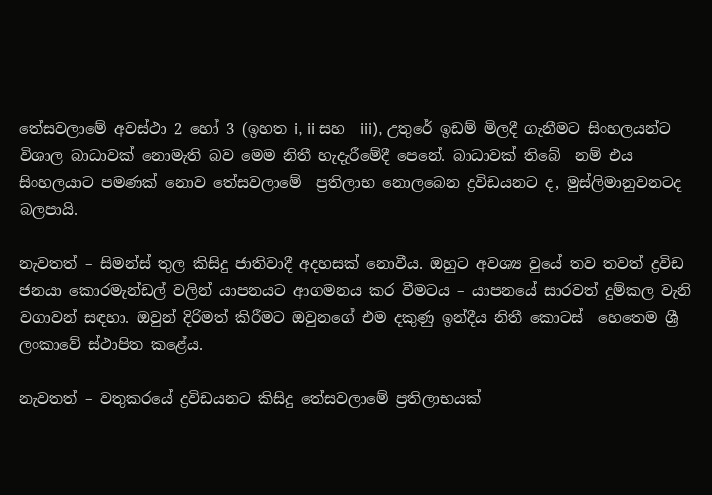තේසවලාමේ අවස්ථා 2 හෝ 3 (ඉහත i, ii සහ  iii), උතුරේ ඉඩම් මිලදී ගැනීමට සිංහලයන්ට විශාල බාධාවක් නොමැති බව මෙම නිතී හැදැරීමේදී පෙනේ. බාධාවක් තිබේ  නම් එය සිංහලයාට පමණක් නොව තේසවලාමේ  ප්‍රතිලාභ නොලබෙන ද්‍රවිඩයනට ද, මුස්ලිමානුවනටද බලපායි.

නැවතත් – සිමන්ස් තුල කිසිදු ජාතිවාදී අදහසක් නොවීය. ඔහුට අවශ්‍ය වුයේ තව තවත් ද්‍රවිඩ ජනයා කොරමැන්ඩල් වලින් යාපනයට ආගමනය කර වීමටය – යාපනයේ සාරවත් දුම්කල වැනි වගාවන් සඳහා. ඔවුන් දිරිමත් කිරීමට ඔවුනගේ එම දකුණු ඉන්දීය නිතී කොටස්  හෙතෙම ශ්‍රී ලංකාවේ ස්ථාපිත කළේය.

නැවතත් – වතුකරයේ ද්‍රවිඩයනට කිසිදු තේසවලාමේ ප්‍රතිලාභයක්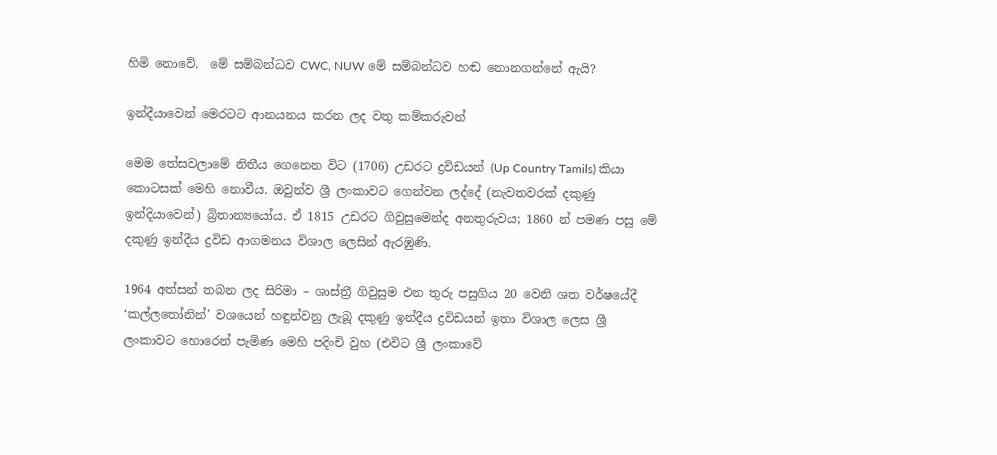හිමි නොවේ.  මේ සම්බන්ධව CWC, NUW මේ සම්බන්ධව හඬ නොනගන්නේ ඇයි?

ඉන්දීයාවෙන් මෙරටට ආනයනය කරන ලද වතු කම්කරුවන්

මෙම තේසවලාමේ නිතීය ගෙනෙන විට (1706) උඩරට ද්‍රවිඩයන් (Up Country Tamils) කියා කොටසක් මෙහි නොවීය. ඔවුන්ව ශ්‍රී ලංකාවට ගෙන්වන ලද්දේ (නැවතවරක් දකුණු ඉන්දියාවෙන්) බ්‍රිතාන්‍යයෝය. ඒ 1815 උඩරට ගිවුසුමෙන්ද අනතුරුවය; 1860 න් පමණ පසු මේ දකුණු ඉන්දීය ද්‍රවිඩ ආගමනය විශාල ලෙසින් ඇරඹුණි.

1964 අත්සන් තබන ලද සිරිමා – ශාස්ත්‍රී ගිවුසුම එන තුරු පසුගිය 20 වෙනි ශත වර්ෂයේදී ‘කල්ලතෝනින්’ වශයෙන් හඳුන්වනු ලැබූ දකුණු ඉන්දීය ද්‍රවිඩයන් ඉතා විශාල ලෙස ශ්‍රී ලංකාවට හොරෙන් පැමිණ මෙහි පදිංචි වුහ (එවිට ශ්‍රී ලංකාවේ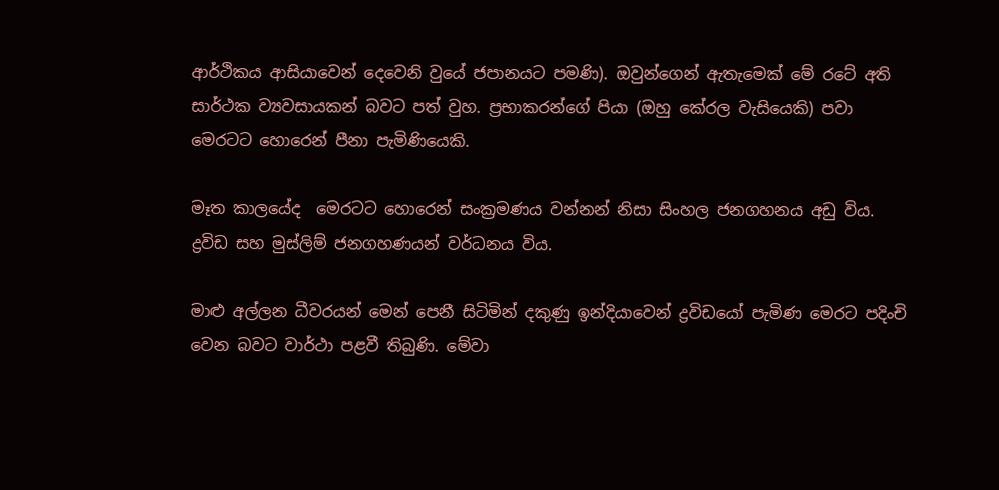ආර්ථිකය ආසියාවෙන් දෙවෙනි වුයේ ජපානයට පමණි). ඔවුන්ගෙන් ඇතැමෙක් මේ රටේ අති  සාර්ථක ව්‍යවසායකන් බවට පත් වුහ. ප්‍රභාකරන්ගේ පියා (ඔහු කේරල වැසියෙකි) පවා මෙරටට හොරෙන් පීනා පැමිණියෙකි.

මෑත කාලයේද  මෙරටට හොරෙන් සංක්‍රමණය වන්නන් නිසා සිංහල ජනගහනය අඩු විය. ද්‍රවිඩ සහ මුස්ලිම් ජනගහණයන් වර්ධනය විය.

මාළු අල්ලන ධීවරයන් මෙන් පෙනී සිටිමින් දකුණු ඉන්දියාවෙන් ද්‍රවිඩයෝ පැමිණ මෙරට පදිංචි වෙන බවට වාර්ථා පළවී තිබුණි. මේවා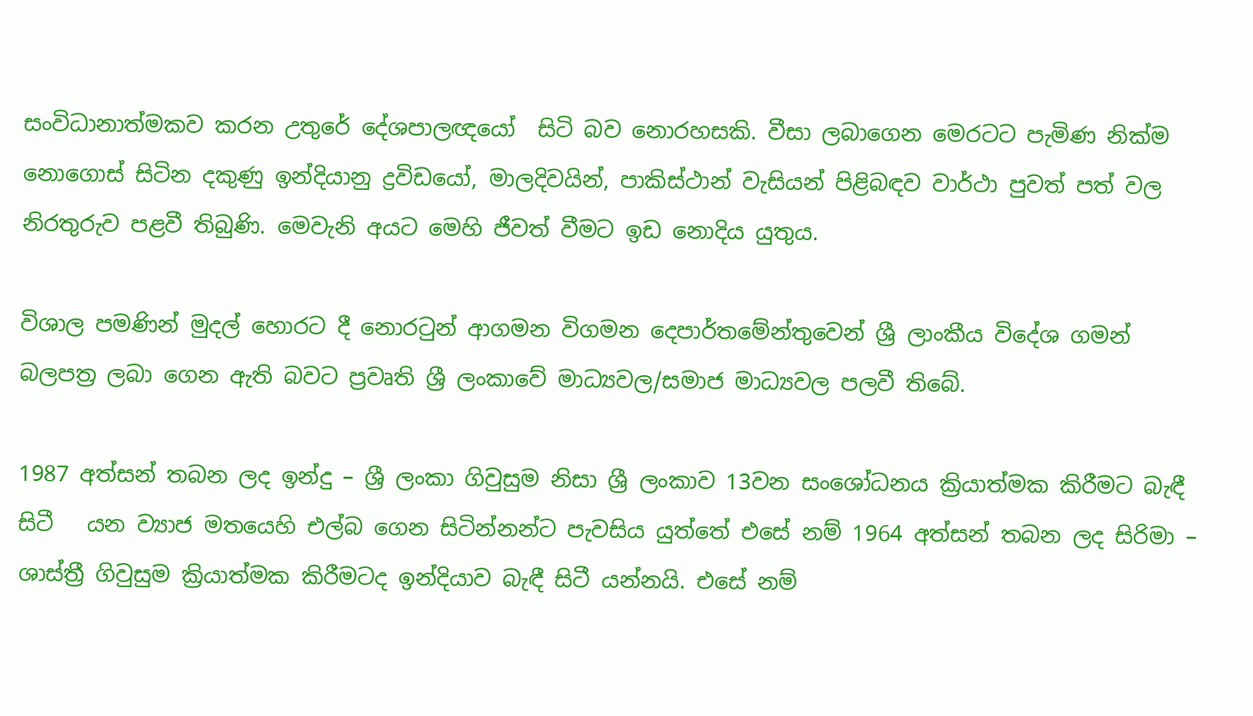සංවිධානාත්මකව කරන උතුරේ දේශපාලඥයෝ  සිටි බව නොරහසකි. වීසා ලබාගෙන මෙරටට පැමිණ නික්ම නොගොස් සිටින දකුණු ඉන්දියානු ද්‍රවිඩයෝ, මාලදිවයින්, පාකිස්ථාන් වැසියන් පිළිබඳව වාර්ථා පුවත් පත් වල නිරතුරුව පළවී තිබුණි. මෙවැනි අයට මෙහි ජීවත් වීමට ඉඩ නොදිය යුතුය.

විශාල පමණින් මුදල් හොරට දී නොරටුන් ආගමන විගමන දෙපාර්තමේන්තුවෙන් ශ්‍රී ලාංකීය විදේශ ගමන් බලපත්‍ර ලබා ගෙන ඇති බවට ප්‍රවෘති ශ්‍රී ලංකාවේ මාධ්‍යවල/සමාජ මාධ්‍යවල පලවී තිබේ.

1987 අත්සන් තබන ලද ඉන්දු – ශ්‍රී ලංකා ගිවුසුම නිසා ශ්‍රී ලංකාව 13වන සංශෝධනය ක්‍රියාත්මක කිරීමට බැඳී සිටී   යන ව්‍යාජ මතයෙහි එල්බ ගෙන සිටින්නන්ට පැවසිය යුත්තේ එසේ නම් 1964 අත්සන් තබන ලද සිරිමා – ශාස්ත්‍රී ගිවුසුම ක්‍රියාත්මක කිරීමටද ඉන්දියාව බැඳී සිටී යන්නයි. එසේ නම්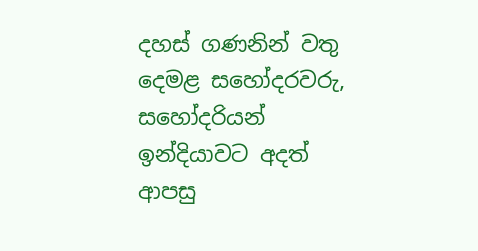දහස් ගණනින් වතු දෙමළ සහෝදරවරු, සහෝදරියන් ඉන්දියාවට අදත් ආපසු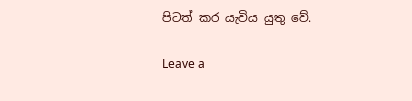පිටත් කර යැවිය යුතු වේ.

Leave a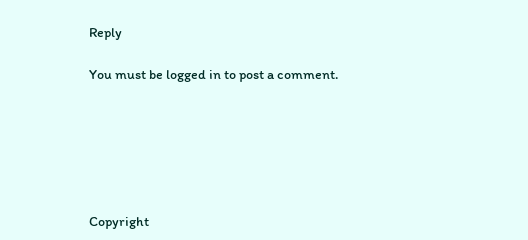Reply

You must be logged in to post a comment.






Copyright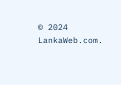© 2024 LankaWeb.com.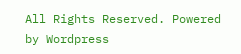All Rights Reserved. Powered by Wordpress